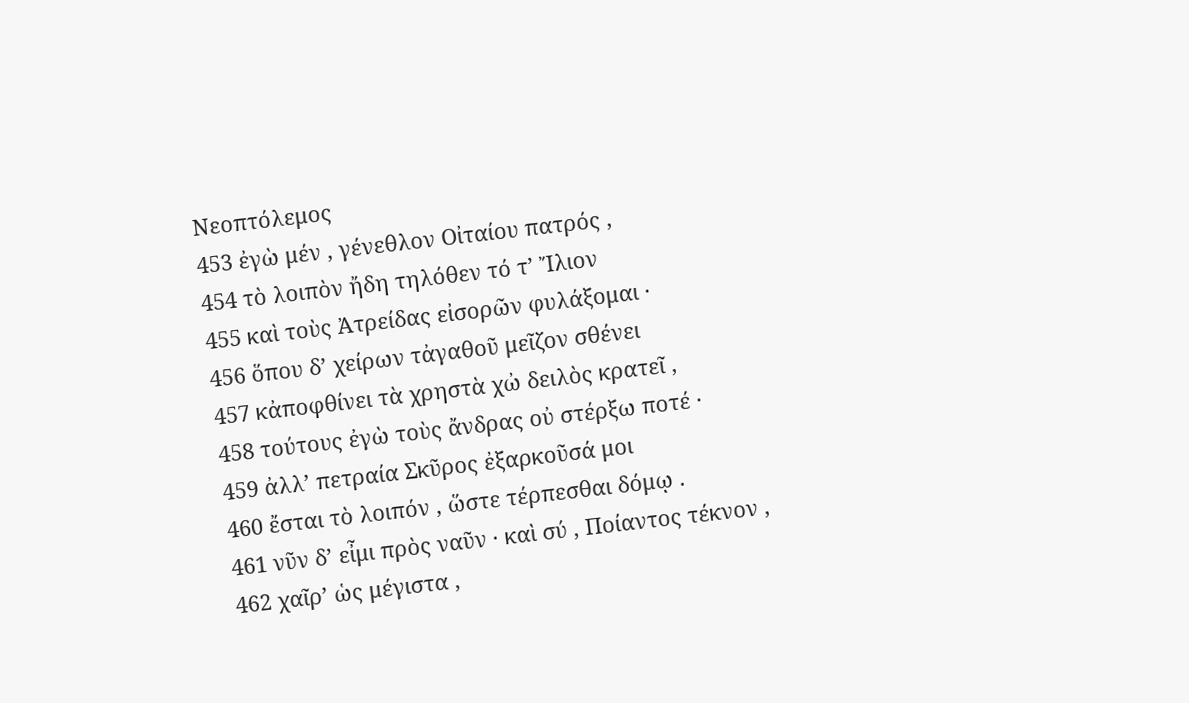Νεοπτόλεμος
453 ἐγὼ μέν , γένεθλον Οἰταίου πατρός ,
454 τὸ λοιπὸν ἤδη τηλόθεν τό τ’ Ἴλιον
455 καὶ τοὺς Ἀτρείδας εἰσορῶν φυλάξομαι ·
456 ὅπου δ’ χείρων τἀγαθοῦ μεῖζον σθένει
457 κἀποφθίνει τὰ χρηστὰ χὠ δειλὸς κρατεῖ ,
458 τούτους ἐγὼ τοὺς ἄνδρας οὐ στέρξω ποτέ ·
459 ἀλλ’ πετραία Σκῦρος ἐξαρκοῦσά μοι
460 ἔσται τὸ λοιπόν , ὥστε τέρπεσθαι δόμῳ .
461 νῦν δ’ εἶμι πρὸς ναῦν · καὶ σύ , Ποίαντος τέκνον ,
462 χαῖρ’ ὡς μέγιστα ,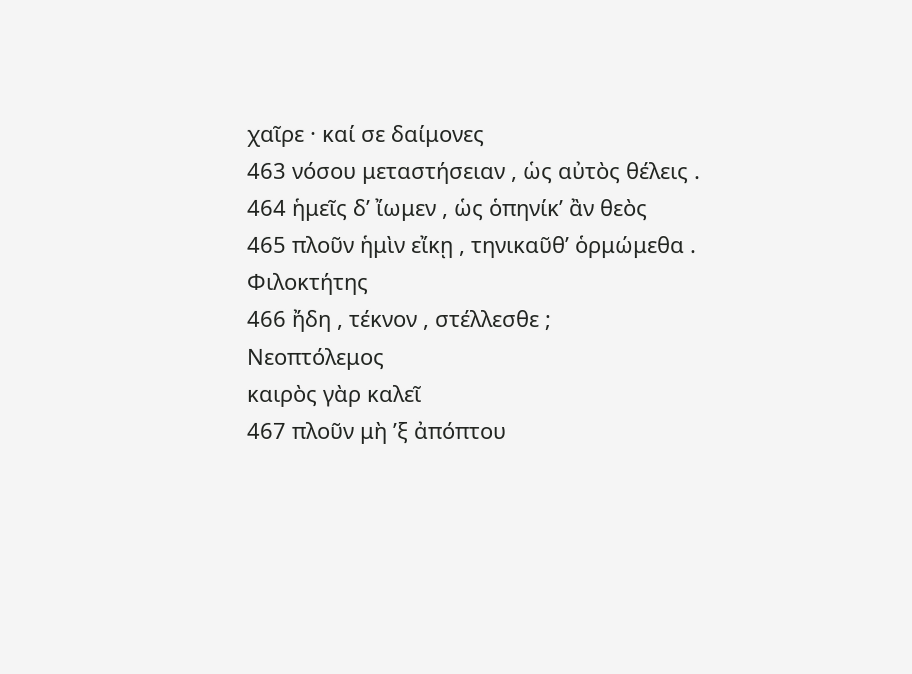χαῖρε · καί σε δαίμονες
463 νόσου μεταστήσειαν , ὡς αὐτὸς θέλεις .
464 ἡμεῖς δ’ ἴωμεν , ὡς ὁπηνίκ’ ἂν θεὸς
465 πλοῦν ἡμὶν εἴκῃ , τηνικαῦθ’ ὁρμώμεθα .
Φιλοκτήτης
466 ἤδη , τέκνον , στέλλεσθε ;
Νεοπτόλεμος
καιρὸς γὰρ καλεῖ
467 πλοῦν μὴ ’ξ ἀπόπτου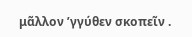μᾶλλον ’γγύθεν σκοπεῖν .